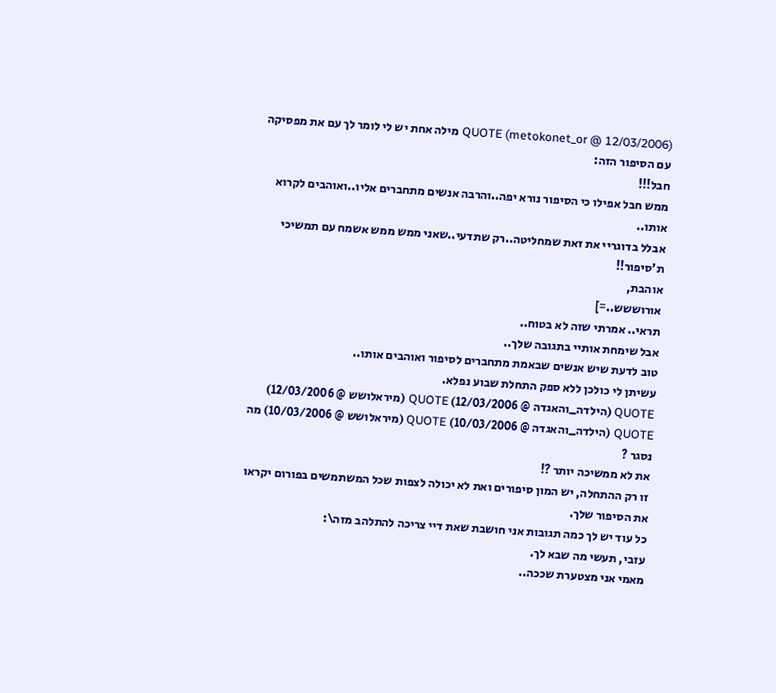QUOTE (metokonet_or @ 12/03/2006) מילה אחת יש לי לומר לך עם את מפסיקה עם הסיפור הזה:
חבל!!!
ממש חבל אפילו כי הסיפור נורא יפה..והרבה אנשים מתחברים אליו..ואוהבים לקרוא אותו..
אבלל בדוגריי את זאת שמחליטה..רק שתדעי..שאני ממש ממש אשמח עם תמשיכי ת'סיפור!!
אוהבת,
אורוששש..=]
תראי.. אמרתי שזה לא בטוח..
אבל שימחת אותיי בתגובה שלך..
טוב לדעת שיש אנשים שבאמת מתחברים לסיפור ואוהבים אותו..
עשיתן לי כולכן ללא ספק התחלת שבוע נפלא.
QUOTE (הילדה_והאגדה @ 12/03/2006) QUOTE (מיראלושש @ 12/03/2006) QUOTE (הילדה_והאגדה @ 10/03/2006) QUOTE (מיראלושש @ 10/03/2006) מה נסגר ?
את לא ממשיכה יותר ?!
זו רק ההתחלה, יש המון סיפורים ואת לא יכולה לצפות שכל המשתמשים בפורום יקראו את הסיפור שלך.
כל עוד יש לך כמה תגובות אני חושבת שאת דיי צריכה להתלהב מזה\:
עזבי, תעשי מה שבא לך.
מאמי אני מצטערת שככה..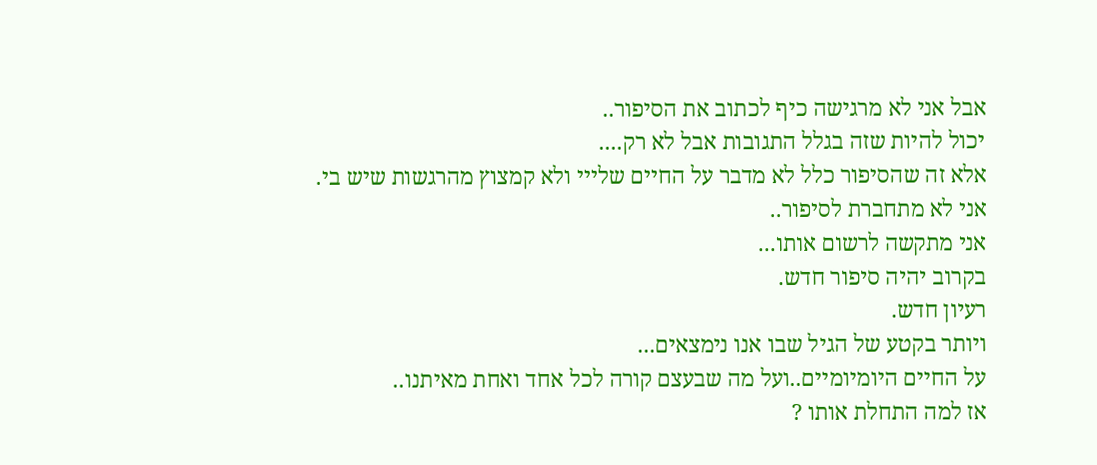אבל אני לא מרגישה כיף לכתוב את הסיפור..
יכול להיות שזה בגלל התגובות אבל לא רק....
אלא זה שהסיפור כלל לא מדבר על החיים שלייי ולא קמצוץ מהרגשות שיש בי.
אני לא מתחברת לסיפור..
אני מתקשה לרשום אותו...
בקרוב יהיה סיפור חדש.
רעיון חדש.
ויותר בקטע של הגיל שבו אנו נימצאים...
על החיים היומיומיים..ועל מה שבעצם קורה לכל אחד ואחת מאיתנו..
אז למה התחלת אותו ?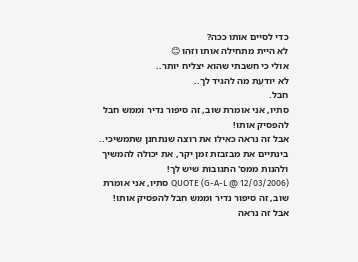כדי לסיים אותו ככה?
לא היית מתחילה אותו וזהו 😊
אולי כי חשבתי שהוא יצליח יותר..
לא יודעת מה להגיד לך..
חבל.
סתיו, אני אומרת שוב, זה סיפור נדיר וממש חבל להפסיק אותו!
אבל זה נראה כאילו את רוצה שנתחנן שתמשיכי.. בינתיים את מבזבזת זמן יקר, את יכולה להמשיך ולהנות ממס' התגובות שיש לך!
QUOTE (G-A-L @ 12/03/2006) סתיו, אני אומרת שוב, זה סיפור נדיר וממש חבל להפסיק אותו!
אבל זה נראה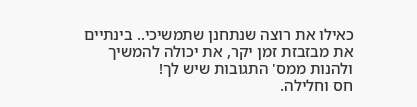כאילו את רוצה שנתחנן שתמשיכי.. בינתיים את מבזבזת זמן יקר, את יכולה להמשיך ולהנות ממס' התגובות שיש לך!
חס וחלילה.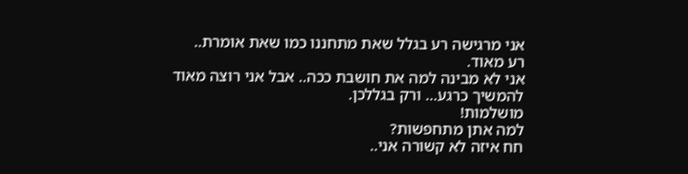אני מרגישה רע בגלל שאת מתחננו כמו שאת אומרת..
רע מאוד.
אני לא מבינה למה את חושבת ככה.. אבל אני רוצה מאוד להמשיך כרגע... ורק בגללכן.
מושלמות!
למה אתן מתחפשות?
חח איזה לא קשורה אני..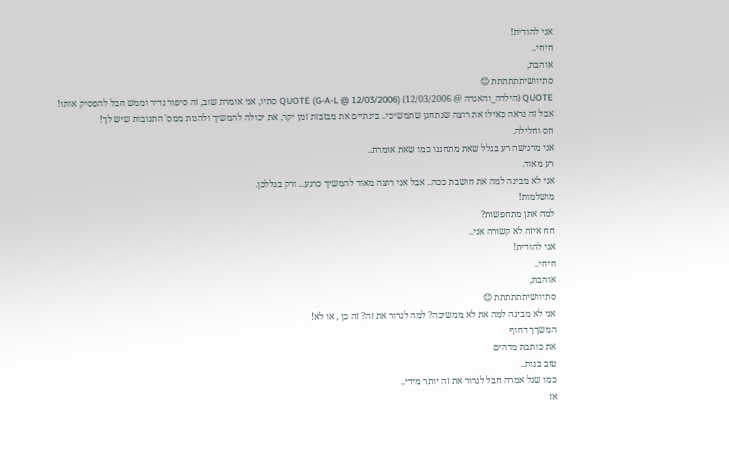אני להודית!
חיחי..
אוהבת,
סתיוושיתתתתתת 😊
QUOTE (הילדה_והאגדה @ 12/03/2006) QUOTE (G-A-L @ 12/03/2006) סתיו, אני אומרת שוב, זה סיפור נדיר וממש חבל להפסיק אותו!
אבל זה נראה כאילו את רוצה שנתחנן שתמשיכי.. בינתיים את מבזבזת זמן יקר, את יכולה להמשיך ולהנות ממס' התגובות שיש לך!
חס וחלילה.
אני מרגישה רע בגלל שאת מתחננו כמו שאת אומרת..
רע מאוד.
אני לא מבינה למה את חושבת ככה.. אבל אני רוצה מאוד להמשיך כרגע... ורק בגללכן.
מושלמות!
למה אתן מתחפשות?
חח איזה לא קשורה אני..
אני להודית!
חיחי..
אוהבת,
סתיוושיתתתתתת 😊
אני לא מבינה למה את לא ממשיכה? למה לגרור את זה? זה כן , או לא!
המשךך דחוף
את כותבת מדהים
טוב בנות..
כמו שגל אמרה חבל לגרור את זה יותר מידי..
אז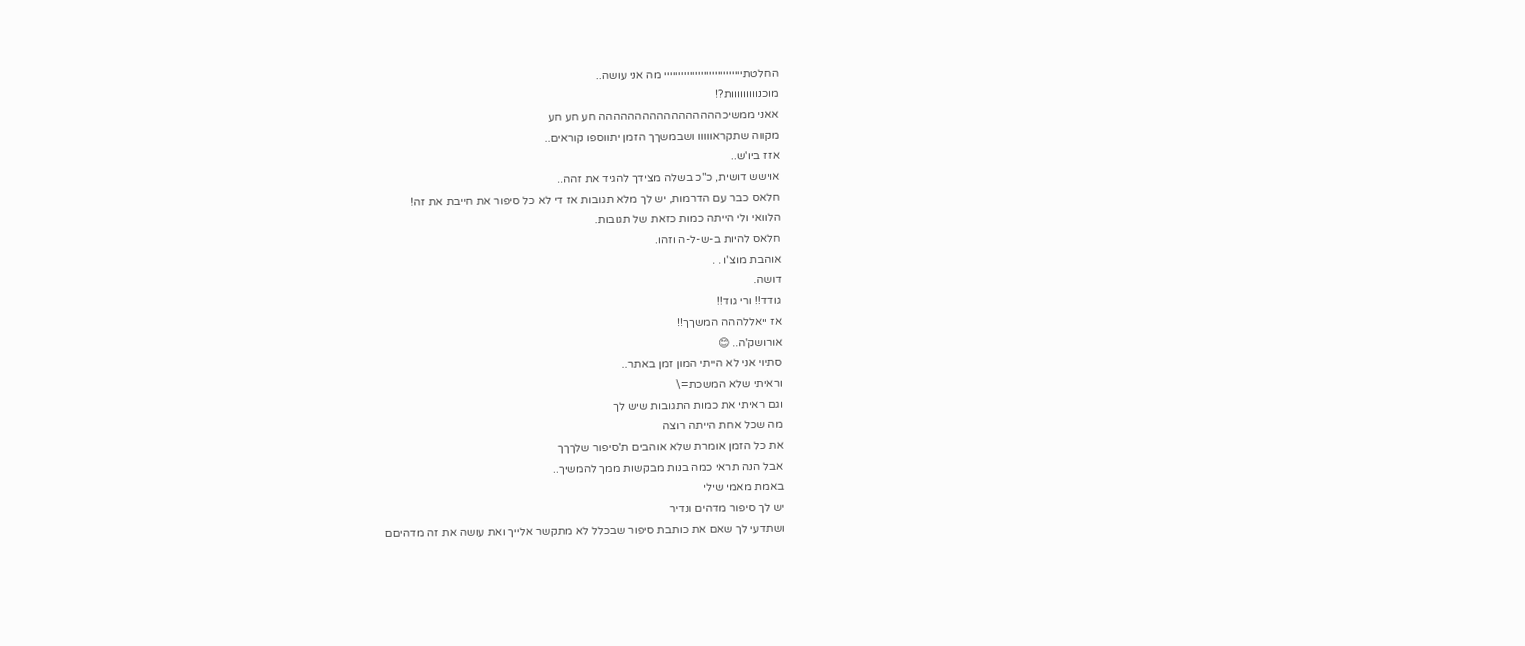החלטתיייייייייייייייייייייייייייי מה אני עושה..
מוכנווווווווות?!
אאני ממשיכההההההההההההההההה חע חע חע
מקווה שתקראווווו ושבמשךך הזמן יתווספו קוראים..
אזז ביו'ש..
אוישש דושית, כ"כ בשלה מצידך להגיד את זהה..
חלאס כבר עם הדרמות, יש לך מלא תגובות אז די לא כל סיפור את חייבת את זה!
הלוואי ולי הייתה כמות כזאת של תגובות.
חלאס להיות ב-ש-ל-ה וזהו.
אוהבת מוצ'ו . .
דושה.
גודד!! ורי גוד!!
אז ייאללההה המשךך!!
אורושק'ה.. 😊
סתיוי אני לא הייתי המון זמן באתר..
וראיתי שלא המשכת=\
וגם ראיתי את כמות התגובות שיש לך
מה שכל אחת הייתה רוצה
את כל הזמן אומרת שלא אוהבים ת'סיפור שלךךך
אבל הנה תראי כמה בנות מבקשות ממך להמשיך..
באמת מאמי שילי
יש לך סיפור מדהים ונדיר
ושתדעי לך שאם את כותבת סיפור שבכלל לא מתקשר אלייך ואת עושה את זה מדהיםם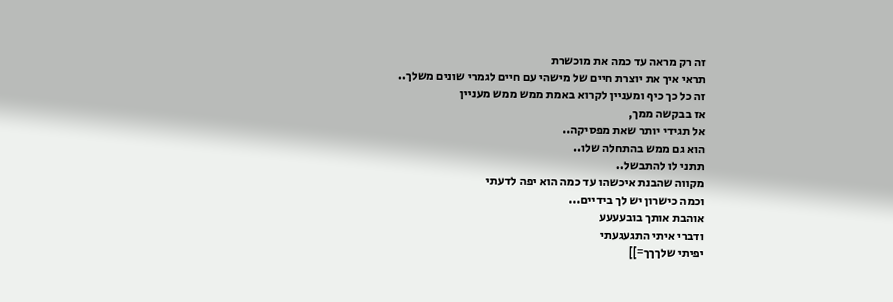זה רק מראה עד כמה את מוכשרת
תראי איך את יוצרת חיים של מישהי עם חיים לגמרי שונים משלך..
זה כל כך כיף ומעניין לקרוא באמת ממש ממש מעניין
אז בבקשה ממך,
אל תגידי יותר שאת מפסיקה..
הוא גם ממש בהתחלה שלו..
תתני לו להתבשל..
מקווה שהבנת איכשהו עד כמה הוא יפה לדעתי
וכמה כישרון יש לך בידיים...
אוהבת אותך בובעעעע
ודברי איתי התגעגעתי
יפיתי שלךךך=]]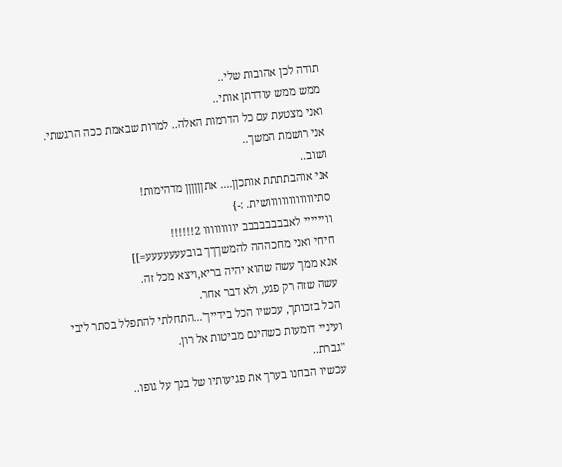תודה לכן אהובות שלי..
ממש ממש עודדתן אותי..
ואני מצטעת עם כל הדרמות האלה.. למרות שבאמת ככה הרגשתי.
אני רושמת המשך..
ושוב..
אני אוהבתתתת אותכןן.... אתןןןןןן מדהימות!
סתיווווווווווווושית. :-}
וויייייי לאבבבבבבבב יווווווווו 2!!!!!!
חיחי ואני מחכההה להמשךךך בובעעעעעעע=]]
אנא ממך עשה שהוא יהיה בריא,ויצא מכל זה.
עשה שזה רק פגע, ולא דבר אחר.
הכל בזכותך, עכשיו הכל בידייך'...התחלתי להתפלל בסתר ליבי
ועיניי דומעות כשהינם מביטות אל רון.
"גברת..
עכשיו הבחנו בערך את פגיעותיו של בנך על גופו..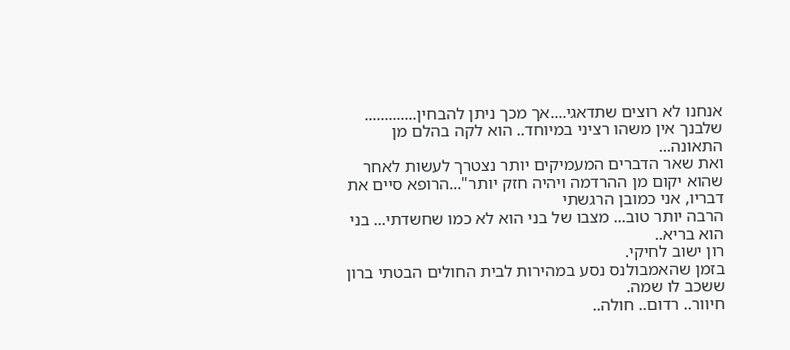אנחנו לא רוצים שתדאגי....אך מכך ניתן להבחין.............
שלבנך אין משהו רציני במיוחד.. הוא לקה בהלם מן התאונה...
ואת שאר הדברים המעמיקים יותר נצטרך לעשות לאחר
שהוא יקום מן ההרדמה ויהיה חזק יותר"...הרופא סיים את דבריו, אני כמובן הרגשתי
הרבה יותר טוב... מצבו של בני הוא לא כמו שחשדתי... בני הוא בריא..
רון ישוב לחיקי.
בזמן שהאמבולנס נסע במהירות לבית החולים הבטתי ברון ששכב לו שמה.
חיוור.. רדום.. חולה..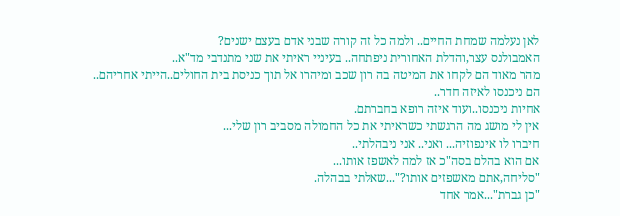לאן נעלמה שמחת החיים.. ולמה כל זה קורה שבני אדם בעצם ישנים?
האמבולנס עצר,והדלת האחורית ניפתחה.. בעיניי ראיתי את שני מתנדבי מד"א..
מהר מאוד הם לקחו את המיטה בה רון שכב ומיהרו אל תוך כניסת בית החולים..הייתי אחריהם..
הם ניכנסו לאיזה חדר..
אחיות ניכנסו..ועוד איזה רופא בחברתם.
אין לי מושג מה הרגשתי כשראיתי את כל החמולה מסביב רון שלי...
חיברו לו אינפוזיה... ואני.. אני ניבהלתי..
אם הוא בהלם בסה"כ אז למה לאשפז אותו...
"סליחה,אתם מאשפזים אותו?"...שאלתי בבהלה.
"כן גברת"...אמר אחד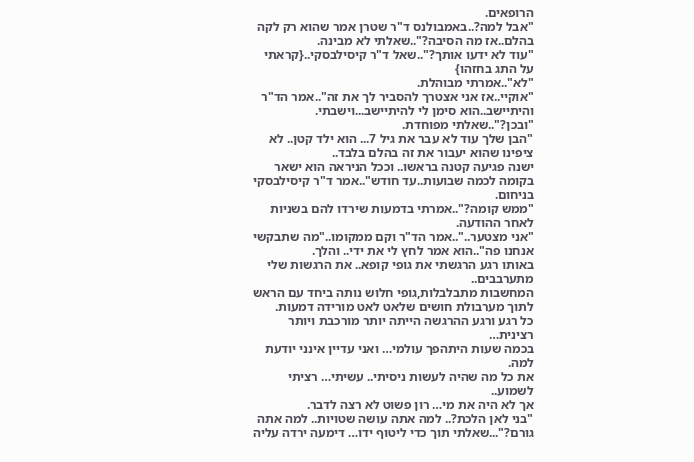הרופאים.
"אבל למה?..באמבולנס ד"ר שטרן אמר שהוא רק לקה בהלם..אז מה הסיבה?"..שאלתי לא מבינה.
"עוד לא ידעו אותך?"..שאל ד"ר קיסילבסקי..{קראתי על התג בחזהו}
"לא"..אמרתי מבוהלת.
"אוקיי..אז אני אצטרך להסביר לך את זה"..אמר הד"ר והיתיישב..הוא סימן לי להיתיישב...וישבתי.
"ובכן?"..שאלתי מפוחדת.
"הבן שלך עוד לא עבר את גיל 7... הוא ילד קטן.. לא ציפינו שהוא יעבור את זה בהלם בלבד..
ישנה פגיעה קטנה בראשו.. וככל הניראה הוא ישאר בקומה לכמה שבועות..עד חודש"..אמר ד"ר קיסילבסקי בניחום.
"ממש קומה?"..אמרתי בדמעות שירדו להם בשניות לאחר ההודעה.
"אני מצטער.."..אמר הד"ר וקם ממקומו.."מה שתבקשי אנחנו פה"..הוא אמר לחץ לי את ידי.. והלך.
באותו רגע הרגשתי את גופי קופא.. את הרגשות שלי מתערבבים..
המחשבות מתבלבלות,גופי חלוש נותה ביחד עם הראש לתוך מערבולת חושים שלאט לאט מורידה דמעות.
כל רגע ורגע ההרגשה הייתה יותר מורכבת ויותר רצינית…
בכמה שעות היתהפך עולמי… ואני עדיין אינני יודעת למה.
את כל מה שהיה לעשות ניסיתי.. עשיתי… רציתי לשמוע..
אך לא היה את מי… רון פשוט לא רצה לדבר.
"בני לאן הלכת?.. למה אתה עושה שטויות.. למה אתה גורם?"...שאלתי תוך כדי ליטוף ידו… דימעה ירדה עליה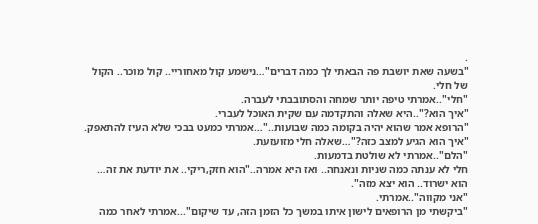.
"בשעה שאת יושבת פה הבאתי לך כמה דברים"…נישמע קול מאחוריי.. קול מוכר.. הקול של חלי.
"חלי"..אמרתי טיפה יותר שמחה והסתובבתי לעברה.
"איך הוא?"..היא שאלה והתקדמה עם שקית האוכל לעברי.
"הרופא אמר שהוא יהיה בקומה כמה שבועות.."…אמרתי כמעט בבכי שלא העיז להתאפק.
"איך הוא הגיע למצב כזה?"…שאלה חלי מזועזעת.
"הלם"..אמרתי לא שולטת בדמעות.
חלי לא ענתה כמה שניות ונאנחה.. ואז היא אמרה.."הוא חזק,ריקי.. את יודעת את זה… הוא ישרוד.. הוא יצא מזה".
"אני מקווה"..אמרתי.
"ביקשתי מן הרופאים לישון איתו במשך כל הזמן הזה, עד שיקום"...אמרתי לאחר כמה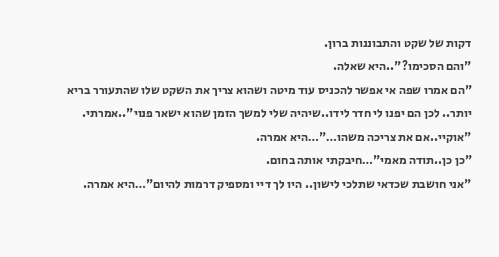דקות של שקט והתבוננות ברון.
"והם הסכימו?"..היא שאלה.
"הם אמרו שפה אי אפשר להכניס עוד מיטה ושהוא צריך את השקט שלו שהתעורר בריא יותר.. לכן הם יפנו לי חדר לידו..שיהיה שלי למשך הזמן שהוא ישאר פנוי"..אמרתי.
"אוקיי..אם את צריכה משהו…"…היא אמרה.
"כן כן..תודה מאמי"…חיבקתי אותה בחום.
"אני חושבת שכדאי שתלכי לישון.. היו לך דיי ומספיק דרמות להיום"…היא אמרה.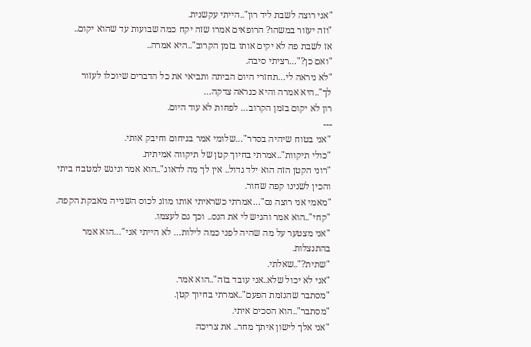"אני רוצה לשבת ליד רון"..הייתי עקשנית.
"וזה יעזור במשהו? הרופאים אמרו שזה יקח כמה שבועות עד שהוא יקום..
אז לשבת פה לא יקים אותו בזמן הקרוב"..היא אמרה..
"ואם כן?"…רציתי סיבה.
"לא ניראה לי…תחזרי היום הביתה ותביאי את כל הדברים שיוכלו לעזור לך"..היא אמרה והיא כנראה צדקה…
רון לא יקום בזמן הקרוב… לפחות לא עוד היום.
---
"אני בטוח שיהיה בסדר"…שלומי אמר בניחום וחיבק אותי.
"כולי תיקוות"..אמרתי בחיוך קטן של תיקווה אמיתית.
"רוני הקטן הזה הוא ילד גדול.. אין לך מה לדאוג"..הוא אמר וניגש למטבח ביתי והכין לשנינו קפה שחור.
"מאמי אני רוצה נס"…אמרתי כשראיתי אותו מוזג לכוס השנייה מאבקת הקפה.
"קחי"..הוא אמר והגיש לי את הנס.. וכך גם לעצמו.
"אני מצטער על מה שהיה לפני כמה לילות… לא הייתי אני"…הוא אמר בהתנצלות.
"שתית?"..שאלתי.
"אני לא יכול שלא..אני עובד בזה"..הוא אמר.
"מסתבר שהגזמת הפעם"..אמרתי בחיוך קטן.
"מסתבר"..הוא הסכים איתי.
"אני אלך לישון איתך מחר.. את צריכה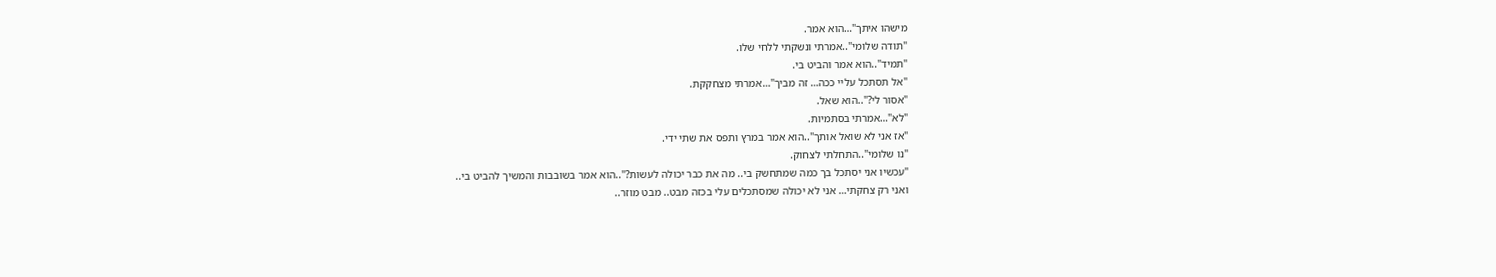מישהו איתך"…הוא אמר.
"תודה שלומי"..אמרתי ונשקתי ללחי שלו.
"תמיד"..הוא אמר והביט בי.
"אל תסתכל עליי ככה… זה מביך"…אמרתי מצחקקת.
"אסור לי?"..הוא שאל.
"לא"…אמרתי בסתמיות.
"אז אני לא שואל אותך"..הוא אמר במרץ ותפס את שתי ידי.
"נו שלומי"..התחלתי לצחוק.
"עכשיו אני יסתכל בך כמה שמתחשק בי.. מה את כבר יכולה לעשות?"..הוא אמר בשובבות והמשיך להביט בי..
ואני רק צחקתי… אני לא יכולה שמסתכלים עלי בכזה מבט.. מבט מוזר..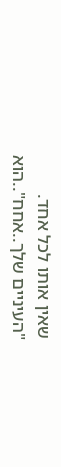שאין אותו לכל אחד.
"העיניים שלך..אחח"..הוא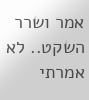אמר ושרר השקט.. לא אמרתי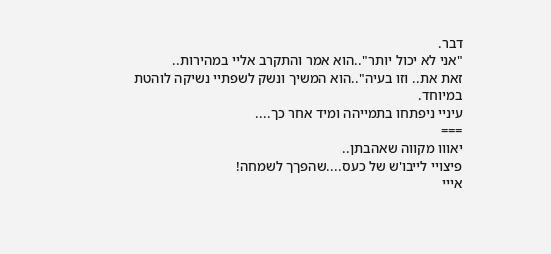דבר.
"אני לא יכול יותר"..הוא אמר והתקרב אליי במהירות..
זאת את.. וזו בעיה"..הוא המשיך ונשק לשפתיי נשיקה לוהטת במיוחד.
עיניי ניפתחו בתמייהה ומיד אחר כך....
===
יאווו מקווה שאהבתן..
פיצויי לייבו'ש של כעס....שהפךך לשמחה!
אייי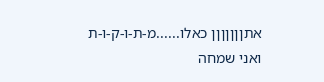אתןןןןןןן כאלו......מ-ת-ו-ק-ו-ת
ואני שמחה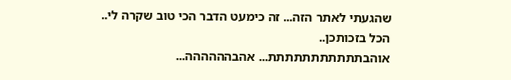שהגעתי לאתר הזה... זה כימעט הדבר הכי טוב שקרה לי..
הכל בזכותכן..
אוהבתתתתתתתתתתת... אהבהההההה...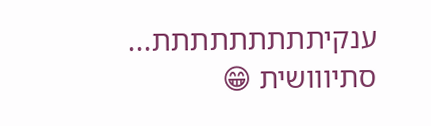ענקיתתתתתתתתת...
סתיווושית 😁